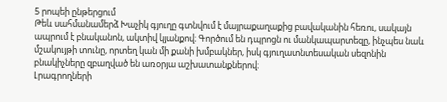5 րոպեի ընթերցում
Թեև սահմանամերձ Խաչիկ գյուղը գտնվում է մայրաքաղաքից բավականին հեռու, սակայն ապրում է բնականոն, ակտիվ կյանքով։ Գործում են դպրոցն ու մանկապարտեզը, ինչպես նաև մշակույթի տունը, որտեղ կան մի քանի խմբակներ, իսկ գյուղատնտեսական սեզոնին բնակիչները զբաղված են առօրյա աշխատանքներով։
Լրագրողների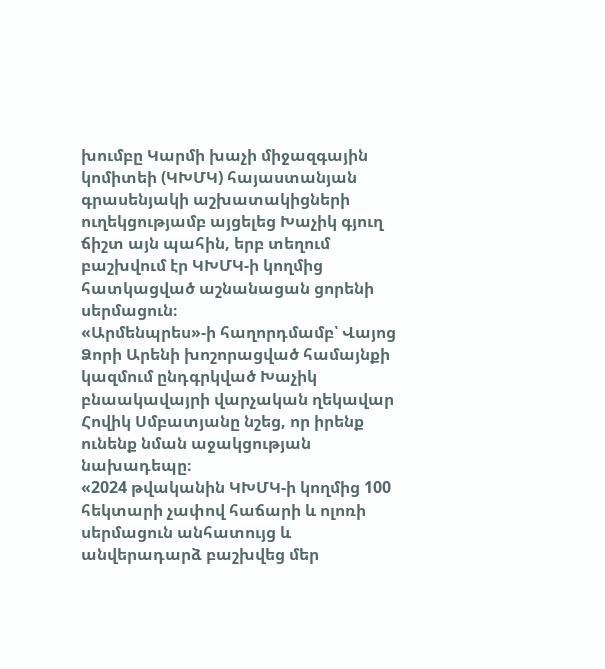խումբը Կարմի խաչի միջազգային կոմիտեի (ԿԽՄԿ) հայաստանյան գրասենյակի աշխատակիցների ուղեկցությամբ այցելեց Խաչիկ գյուղ ճիշտ այն պահին, երբ տեղում բաշխվում էր ԿԽՄԿ-ի կողմից հատկացված աշնանացան ցորենի սերմացուն։
«Արմենպրես»-ի հաղորդմամբ՝ Վայոց Ձորի Արենի խոշորացված համայնքի կազմում ընդգրկված Խաչիկ բնաակավայրի վարչական ղեկավար Հովիկ Սմբատյանը նշեց, որ իրենք ունենք նման աջակցության նախադեպը։
«2024 թվականին ԿԽՄԿ-ի կողմից 100 հեկտարի չափով հաճարի և ոլոռի սերմացուն անհատույց և անվերադարձ բաշխվեց մեր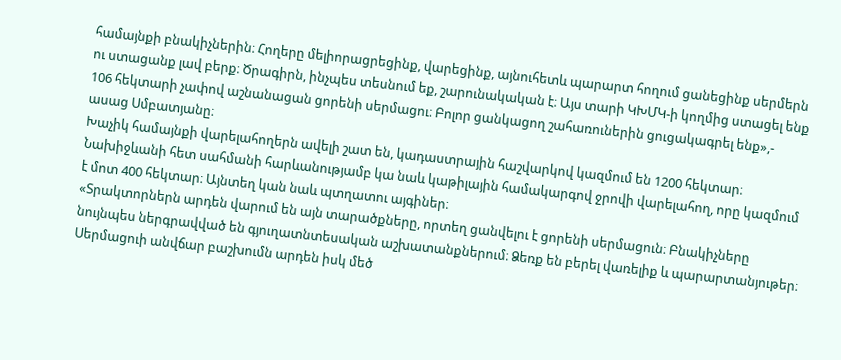համայնքի բնակիչներին։ Հողերը մելիորացրեցինք, վարեցինք, այնուհետև պարարտ հողում ցանեցինք սերմերն ու ստացանք լավ բերք։ Ծրագիրն, ինչպես տեսնում եք, շարունակական է։ Այս տարի ԿԽՄԿ-ի կողմից ստացել ենք 106 հեկտարի չափով աշնանացան ցորենի սերմացու։ Բոլոր ցանկացող շահառուներին ցուցակագրել ենք»,- ասաց Սմբատյանը։
Խաչիկ համայնքի վարելահողերն ավելի շատ են, կադաստրային հաշվարկով կազմում են 1200 հեկտար։ Նախիջևանի հետ սահմանի հարևանությամբ կա նաև կաթիլային համակարգով ջրովի վարելահող, որը կազմում է մոտ 400 հեկտար։ Այնտեղ կան նաև պտղատու այգիներ։
«Տրակտորներն արդեն վարում են այն տարածքները, որտեղ ցանվելու է ցորենի սերմացուն։ Բնակիչները նույնպես ներգրավված են գյուղատնտեսական աշխատանքներում։ Ձեռք են բերել վառելիք և պարարտանյութեր։ Սերմացուի անվճար բաշխումն արդեն իսկ մեծ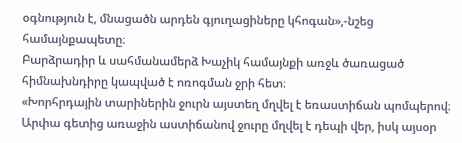օգնություն է, մնացածն արդեն գյուղացիները կհոգան»,-նշեց համայնքապետը։
Բարձրադիր և սահմանամերձ Խաչիկ համայնքի առջև ծառացած հիմնախնդիրը կապված է ոռոգման ջրի հետ։
«Խորհրդային տարիներին ջուրն այստեղ մղվել է եռաստիճան պոմպերով։ Արփա գետից առաջին աստիճանով ջուրը մղվել է դեպի վեր, իսկ այսօր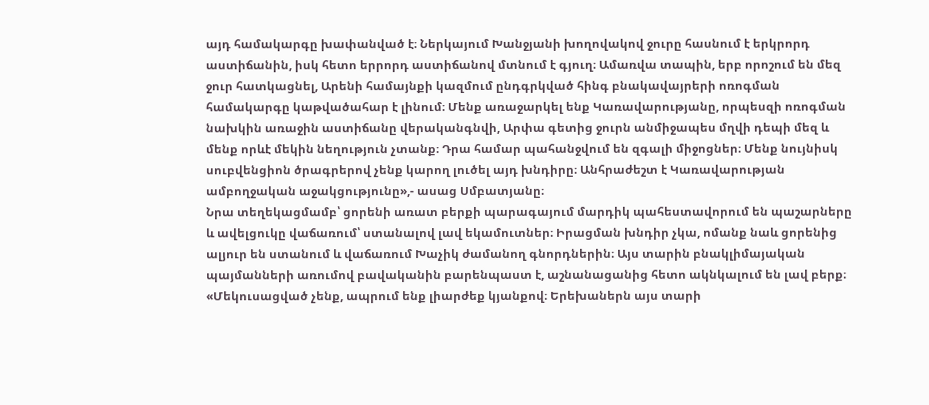այդ համակարգը խափանված է։ Ներկայում Խանջյանի խողովակով ջուրը հասնում է երկրորդ աստիճանին, իսկ հետո երրորդ աստիճանով մտնում է գյուղ։ Ամառվա տապին, երբ որոշում են մեզ ջուր հատկացնել, Արենի համայնքի կազմում ընդգրկված հինգ բնակավայրերի ոռոգման համակարգը կաթվածահար է լինում։ Մենք առաջարկել ենք Կառավարությանը, որպեսզի ոռոգման նախկին առաջին աստիճանը վերականգնվի, Արփա գետից ջուրն անմիջապես մղվի դեպի մեզ և մենք որևէ մեկին նեղություն չտանք։ Դրա համար պահանջվում են զգալի միջոցներ։ Մենք նույնիսկ սուբվենցիոն ծրագրերով չենք կարող լուծել այդ խնդիրը։ Անհրաժեշտ է Կառավարության ամբողջական աջակցությունը»,- ասաց Սմբատյանը։
Նրա տեղեկացմամբ՝ ցորենի առատ բերքի պարագայում մարդիկ պահեստավորում են պաշարները և ավելցուկը վաճառում՝ ստանալով լավ եկամուտներ։ Իրացման խնդիր չկա, ոմանք նաև ցորենից ալյուր են ստանում և վաճառում Խաչիկ ժամանող գնորդներին։ Այս տարին բնակլիմայական պայմանների առումով բավականին բարենպաստ է, աշնանացանից հետո ակնկալում են լավ բերք։
«Մեկուսացված չենք, ապրում ենք լիարժեք կյանքով։ Երեխաներն այս տարի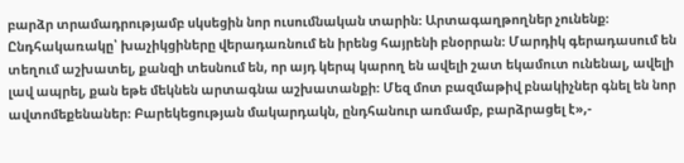բարձր տրամադրությամբ սկսեցին նոր ուսումնական տարին։ Արտագաղթողներ չունենք։ Ընդհակառակը՝ խաչիկցիները վերադառնում են իրենց հայրենի բնօրրան։ Մարդիկ գերադասում են տեղում աշխատել, քանզի տեսնում են, որ այդ կերպ կարող են ավելի շատ եկամուտ ունենալ, ավելի լավ ապրել, քան եթե մեկնեն արտագնա աշխատանքի։ Մեզ մոտ բազմաթիվ բնակիչներ գնել են նոր ավտոմեքենաներ։ Բարեկեցության մակարդակն, ընդհանուր առմամբ, բարձրացել է»,-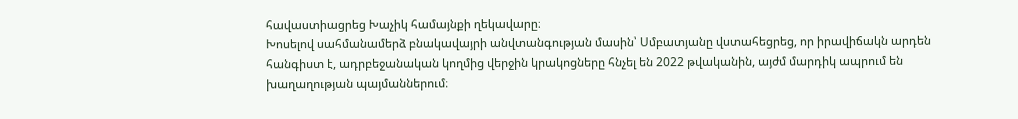հավաստիացրեց Խաչիկ համայնքի ղեկավարը։
Խոսելով սահմանամերձ բնակավայրի անվտանգության մասին՝ Սմբատյանը վստահեցրեց, որ իրավիճակն արդեն հանգիստ է, ադրբեջանական կողմից վերջին կրակոցները հնչել են 2022 թվականին, այժմ մարդիկ ապրում են խաղաղության պայմաններում։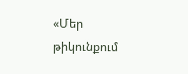«Մեր թիկունքում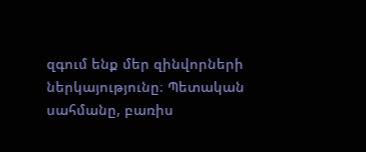զգում ենք մեր զինվորների ներկայությունը։ Պետական սահմանը, բառիս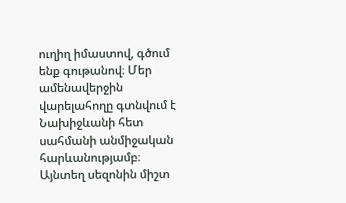ուղիղ իմաստով, գծում ենք գութանով։ Մեր ամենավերջին վարելահողը գտնվում է Նախիջևանի հետ սահմանի անմիջական հարևանությամբ։ Այնտեղ սեզոնին միշտ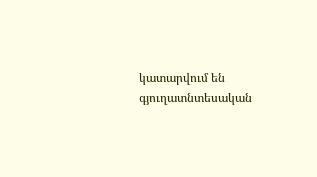կատարվում են գյուղատնտեսական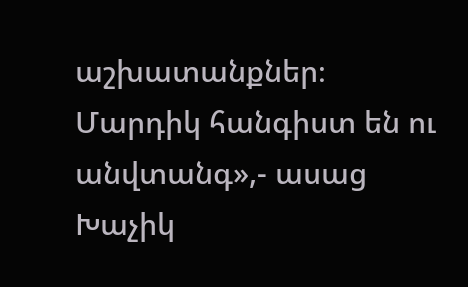աշխատանքներ։ Մարդիկ հանգիստ են ու անվտանգ»,- ասաց Խաչիկ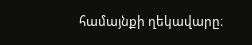համայնքի ղեկավարը։